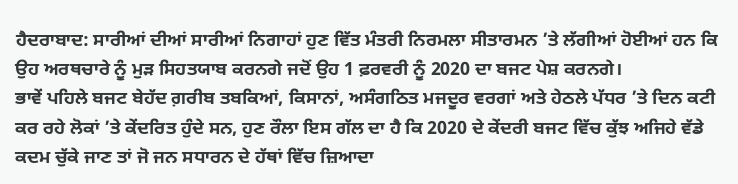ਹੈਦਰਾਬਾਦ: ਸਾਰੀਆਂ ਦੀਆਂ ਸਾਰੀਆਂ ਨਿਗਾਹਾਂ ਹੁਣ ਵਿੱਤ ਮੰਤਰੀ ਨਿਰਮਲਾ ਸੀਤਾਰਮਨ ’ਤੇ ਲੱਗੀਆਂ ਹੋਈਆਂ ਹਨ ਕਿ ਉਹ ਅਰਥਚਾਰੇ ਨੂੰ ਮੁੜ ਸਿਹਤਯਾਬ ਕਰਨਗੇ ਜਦੋਂ ਉਹ 1 ਫ਼ਰਵਰੀ ਨੂੰ 2020 ਦਾ ਬਜਟ ਪੇਸ਼ ਕਰਨਗੇ।
ਭਾਵੇਂ ਪਹਿਲੇ ਬਜਟ ਬੇਹੱਦ ਗ਼ਰੀਬ ਤਬਕਿਆਂ, ਕਿਸਾਨਾਂ, ਅਸੰਗਠਿਤ ਮਜਦੂਰ ਵਰਗਾਂ ਅਤੇ ਹੇਠਲੇ ਪੱਧਰ ’ਤੇ ਦਿਨ ਕਟੀ ਕਰ ਰਹੇ ਲੋਕਾਂ ’ਤੇ ਕੇਂਦਰਿਤ ਹੁੰਦੇ ਸਨ, ਹੁਣ ਰੌਲਾ ਇਸ ਗੱਲ ਦਾ ਹੈ ਕਿ 2020 ਦੇ ਕੇਂਦਰੀ ਬਜਟ ਵਿੱਚ ਕੁੱਝ ਅਜਿਹੇ ਵੱਡੇ ਕਦਮ ਚੁੱਕੇ ਜਾਣ ਤਾਂ ਜੋ ਜਨ ਸਧਾਰਨ ਦੇ ਹੱਥਾਂ ਵਿੱਚ ਜ਼ਿਆਦਾ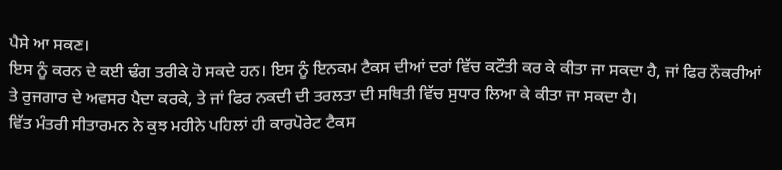ਪੈਸੇ ਆ ਸਕਣ।
ਇਸ ਨੂੰ ਕਰਨ ਦੇ ਕਈ ਢੰਗ ਤਰੀਕੇ ਹੋ ਸਕਦੇ ਹਨ। ਇਸ ਨੂੰ ਇਨਕਮ ਟੈਕਸ ਦੀਆਂ ਦਰਾਂ ਵਿੱਚ ਕਟੌਤੀ ਕਰ ਕੇ ਕੀਤਾ ਜਾ ਸਕਦਾ ਹੈ, ਜਾਂ ਫਿਰ ਨੌਕਰੀਆਂ ਤੇ ਰੁਜਗਾਰ ਦੇ ਅਵਸਰ ਪੈਦਾ ਕਰਕੇ, ਤੇ ਜਾਂ ਫਿਰ ਨਕਦੀ ਦੀ ਤਰਲਤਾ ਦੀ ਸਥਿਤੀ ਵਿੱਚ ਸੁਧਾਰ ਲਿਆ ਕੇ ਕੀਤਾ ਜਾ ਸਕਦਾ ਹੈ।
ਵਿੱਤ ਮੰਤਰੀ ਸੀਤਾਰਮਨ ਨੇ ਕੁਝ ਮਹੀਨੇ ਪਹਿਲਾਂ ਹੀ ਕਾਰਪੋਰੇਟ ਟੈਕਸ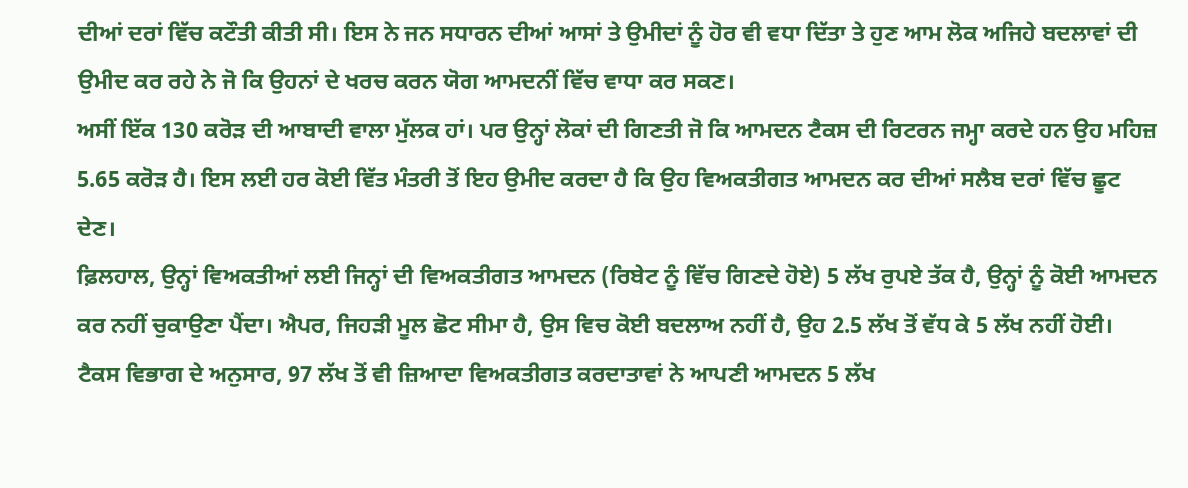ਦੀਆਂ ਦਰਾਂ ਵਿੱਚ ਕਟੌਤੀ ਕੀਤੀ ਸੀ। ਇਸ ਨੇ ਜਨ ਸਧਾਰਨ ਦੀਆਂ ਆਸਾਂ ਤੇ ਉਮੀਦਾਂ ਨੂੰ ਹੋਰ ਵੀ ਵਧਾ ਦਿੱਤਾ ਤੇ ਹੁਣ ਆਮ ਲੋਕ ਅਜਿਹੇ ਬਦਲਾਵਾਂ ਦੀ ਉਮੀਦ ਕਰ ਰਹੇ ਨੇ ਜੋ ਕਿ ਉਹਨਾਂ ਦੇ ਖਰਚ ਕਰਨ ਯੋਗ ਆਮਦਨੀਂ ਵਿੱਚ ਵਾਧਾ ਕਰ ਸਕਣ।
ਅਸੀਂ ਇੱਕ 130 ਕਰੋੜ ਦੀ ਆਬਾਦੀ ਵਾਲਾ ਮੁੱਲਕ ਹਾਂ। ਪਰ ਉਨ੍ਹਾਂ ਲੋਕਾਂ ਦੀ ਗਿਣਤੀ ਜੋ ਕਿ ਆਮਦਨ ਟੈਕਸ ਦੀ ਰਿਟਰਨ ਜਮ੍ਹਾ ਕਰਦੇ ਹਨ ਉਹ ਮਹਿਜ਼ 5.65 ਕਰੋੜ ਹੈ। ਇਸ ਲਈ ਹਰ ਕੋਈ ਵਿੱਤ ਮੰਤਰੀ ਤੋਂ ਇਹ ਉਮੀਦ ਕਰਦਾ ਹੈ ਕਿ ਉਹ ਵਿਅਕਤੀਗਤ ਆਮਦਨ ਕਰ ਦੀਆਂ ਸਲੈਬ ਦਰਾਂ ਵਿੱਚ ਛੂਟ ਦੇਣ।
ਫ਼ਿਲਹਾਲ, ਉਨ੍ਹਾਂ ਵਿਅਕਤੀਆਂ ਲਈ ਜਿਨ੍ਹਾਂ ਦੀ ਵਿਅਕਤੀਗਤ ਆਮਦਨ (ਰਿਬੇਟ ਨੂੰ ਵਿੱਚ ਗਿਣਦੇ ਹੋਏ) 5 ਲੱਖ ਰੁਪਏ ਤੱਕ ਹੈ, ਉਨ੍ਹਾਂ ਨੂੰ ਕੋਈ ਆਮਦਨ ਕਰ ਨਹੀਂ ਚੁਕਾਉਣਾ ਪੈਂਦਾ। ਐਪਰ, ਜਿਹੜੀ ਮੂਲ ਛੋਟ ਸੀਮਾ ਹੈ, ਉਸ ਵਿਚ ਕੋਈ ਬਦਲਾਅ ਨਹੀਂ ਹੈ, ਉਹ 2.5 ਲੱਖ ਤੋਂ ਵੱਧ ਕੇ 5 ਲੱਖ ਨਹੀਂ ਹੋਈ।
ਟੈਕਸ ਵਿਭਾਗ ਦੇ ਅਨੁਸਾਰ, 97 ਲੱਖ ਤੋਂ ਵੀ ਜ਼ਿਆਦਾ ਵਿਅਕਤੀਗਤ ਕਰਦਾਤਾਵਾਂ ਨੇ ਆਪਣੀ ਆਮਦਨ 5 ਲੱਖ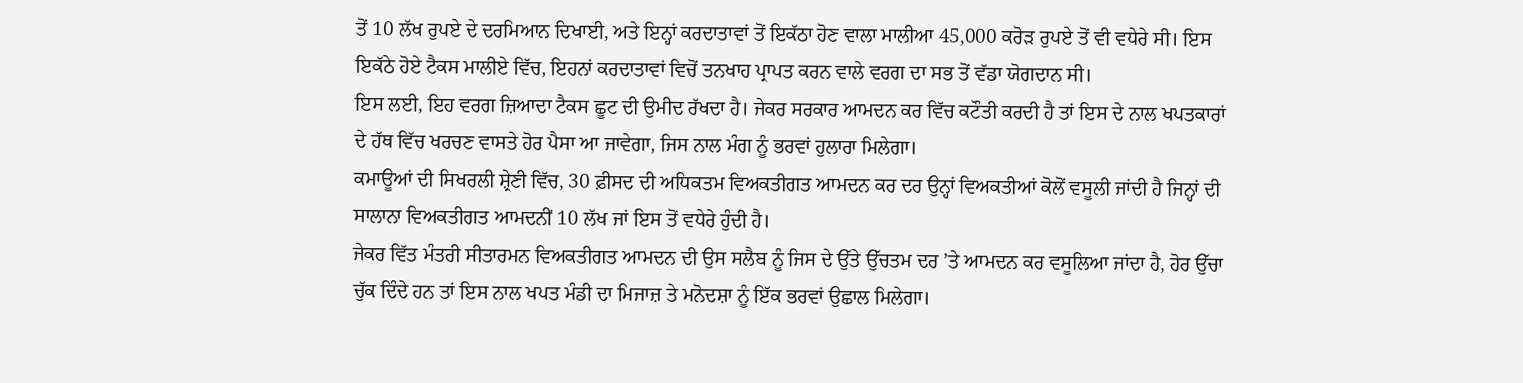ਤੋਂ 10 ਲੱਖ ਰੁਪਏ ਦੇ ਦਰਮਿਆਨ ਦਿਖਾਈ, ਅਤੇ ਇਨ੍ਹਾਂ ਕਰਦਾਤਾਵਾਂ ਤੋਂ ਇਕੱਠਾ ਹੋਣ ਵਾਲਾ ਮਾਲੀਆ 45,000 ਕਰੋੜ ਰੁਪਏ ਤੋਂ ਵੀ ਵਧੇਰੇ ਸੀ। ਇਸ ਇਕੱਠੇ ਹੋਏ ਟੈਕਸ ਮਾਲੀਏ ਵਿੱਚ, ਇਹਨਾਂ ਕਰਦਾਤਾਵਾਂ ਵਿਚੋਂ ਤਨਖਾਹ ਪ੍ਰਾਪਤ ਕਰਨ ਵਾਲੇ ਵਰਗ ਦਾ ਸਭ ਤੋਂ ਵੱਡਾ ਯੋਗਦਾਨ ਸੀ।
ਇਸ ਲਈ, ਇਹ ਵਰਗ ਜ਼ਿਆਦਾ ਟੈਕਸ ਛੂਟ ਦੀ ਉਮੀਦ ਰੱਖਦਾ ਹੈ। ਜੇਕਰ ਸਰਕਾਰ ਆਮਦਨ ਕਰ ਵਿੱਚ ਕਟੌਤੀ ਕਰਦੀ ਹੈ ਤਾਂ ਇਸ ਦੇ ਨਾਲ ਖਪਤਕਾਰਾਂ ਦੇ ਹੱਥ ਵਿੱਚ ਖਰਚਣ ਵਾਸਤੇ ਹੋਰ ਪੈਸਾ ਆ ਜਾਵੇਗਾ, ਜਿਸ ਨਾਲ ਮੰਗ ਨੂੰ ਭਰਵਾਂ ਹੁਲਾਰਾ ਮਿਲੇਗਾ।
ਕਮਾਊਆਂ ਦੀ ਸਿਖਰਲੀ ਸ਼੍ਰੇਣੀ ਵਿੱਚ, 30 ਫ਼ੀਸਦ ਦੀ ਅਧਿਕਤਮ ਵਿਅਕਤੀਗਤ ਆਮਦਨ ਕਰ ਦਰ ਉਨ੍ਹਾਂ ਵਿਅਕਤੀਆਂ ਕੋਲੋਂ ਵਸੂਲੀ ਜਾਂਦੀ ਹੈ ਜਿਨ੍ਹਾਂ ਦੀ ਸਾਲਾਨਾ ਵਿਅਕਤੀਗਤ ਆਮਦਨੀਂ 10 ਲੱਖ ਜਾਂ ਇਸ ਤੋਂ ਵਧੇਰੇ ਹੁੰਦੀ ਹੈ।
ਜੇਕਰ ਵਿੱਤ ਮੰਤਰੀ ਸੀਤਾਰਮਨ ਵਿਅਕਤੀਗਤ ਆਮਦਨ ਦੀ ਉਸ ਸਲੈਬ ਨੂੰ ਜਿਸ ਦੇ ਉੱਤੇ ਉੱਚਤਮ ਦਰ ’ਤੇ ਆਮਦਨ ਕਰ ਵਸੂਲਿਆ ਜਾਂਦਾ ਹੈ, ਹੋਰ ਉੱਚਾ ਚੁੱਕ ਦਿੰਦੇ ਹਨ ਤਾਂ ਇਸ ਨਾਲ ਖਪਤ ਮੰਡੀ ਦਾ ਮਿਜਾਜ਼ ਤੇ ਮਨੋਦਸ਼ਾ ਨੂੰ ਇੱਕ ਭਰਵਾਂ ਉਛਾਲ ਮਿਲੇਗਾ।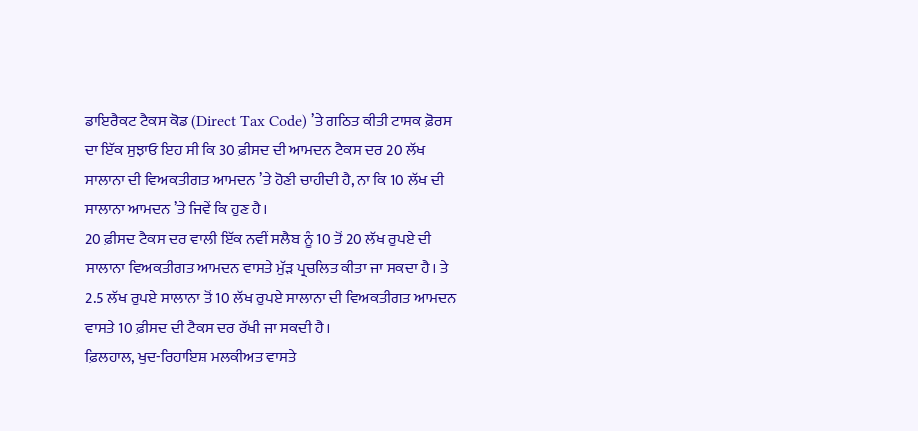ਡਾਇਰੈਕਟ ਟੈਕਸ ਕੋਡ (Direct Tax Code) ’ਤੇ ਗਠਿਤ ਕੀਤੀ ਟਾਸਕ ਫ਼ੋਰਸ ਦਾ ਇੱਕ ਸੁਝਾਓ ਇਹ ਸੀ ਕਿ 30 ਫ਼ੀਸਦ ਦੀ ਆਮਦਨ ਟੈਕਸ ਦਰ 20 ਲੱਖ ਸਾਲਾਨਾ ਦੀ ਵਿਅਕਤੀਗਤ ਆਮਦਨ ’ਤੇ ਹੋਣੀ ਚਾਹੀਦੀ ਹੈ, ਨਾ ਕਿ 10 ਲੱਖ ਦੀ ਸਾਲਾਨਾ ਆਮਦਨ ’ਤੇ ਜਿਵੇਂ ਕਿ ਹੁਣ ਹੈ।
20 ਫ਼ੀਸਦ ਟੈਕਸ ਦਰ ਵਾਲੀ ਇੱਕ ਨਵੀਂ ਸਲੈਬ ਨੂੰ 10 ਤੋਂ 20 ਲੱਖ ਰੁਪਏ ਦੀ ਸਾਲਾਨਾ ਵਿਅਕਤੀਗਤ ਆਮਦਨ ਵਾਸਤੇ ਮੁੱੜ ਪ੍ਰਚਲਿਤ ਕੀਤਾ ਜਾ ਸਕਦਾ ਹੈ। ਤੇ 2.5 ਲੱਖ ਰੁਪਏ ਸਾਲਾਨਾ ਤੋਂ 10 ਲੱਖ ਰੁਪਏ ਸਾਲਾਨਾ ਦੀ ਵਿਅਕਤੀਗਤ ਆਮਦਨ ਵਾਸਤੇ 10 ਫ਼ੀਸਦ ਦੀ ਟੈਕਸ ਦਰ ਰੱਖੀ ਜਾ ਸਕਦੀ ਹੈ।
ਫ਼ਿਲਹਾਲ, ਖੁਦ-ਰਿਹਾਇਸ਼ ਮਲਕੀਅਤ ਵਾਸਤੇ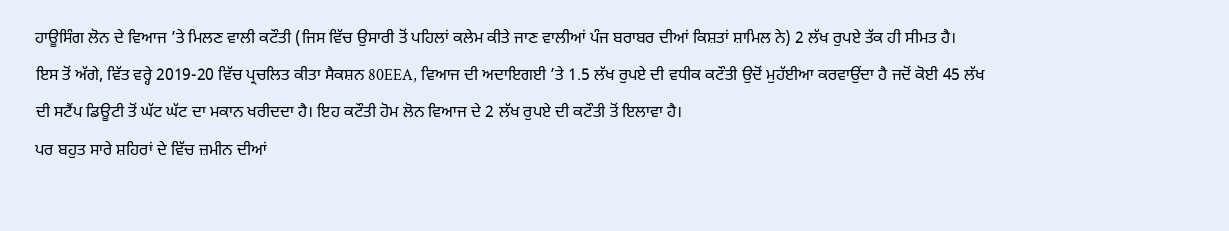ਹਾਊਸਿੰਗ ਲੋਨ ਦੇ ਵਿਆਜ ’ਤੇ ਮਿਲਣ ਵਾਲੀ ਕਟੌਤੀ (ਜਿਸ ਵਿੱਚ ਉਸਾਰੀ ਤੋਂ ਪਹਿਲਾਂ ਕਲੇਮ ਕੀਤੇ ਜਾਣ ਵਾਲੀਆਂ ਪੰਜ ਬਰਾਬਰ ਦੀਆਂ ਕਿਸ਼ਤਾਂ ਸ਼ਾਮਿਲ ਨੇ) 2 ਲੱਖ ਰੁਪਏ ਤੱਕ ਹੀ ਸੀਮਤ ਹੈ।
ਇਸ ਤੋਂ ਅੱਗੇ, ਵਿੱਤ ਵਰ੍ਹੇ 2019-20 ਵਿੱਚ ਪ੍ਰਚਲਿਤ ਕੀਤਾ ਸੈਕਸ਼ਨ 80EEA, ਵਿਆਜ ਦੀ ਅਦਾਇਗਈ ’ਤੇ 1.5 ਲੱਖ ਰੁਪਏ ਦੀ ਵਧੀਕ ਕਟੌਤੀ ਉਦੋਂ ਮੁਹੱਈਆ ਕਰਵਾਉਂਦਾ ਹੈ ਜਦੋਂ ਕੋਈ 45 ਲੱਖ ਦੀ ਸਟੈਂਪ ਡਿਊਟੀ ਤੋਂ ਘੱਟ ਘੱਟ ਦਾ ਮਕਾਨ ਖਰੀਦਦਾ ਹੈ। ਇਹ ਕਟੌਤੀ ਹੋਮ ਲੋਨ ਵਿਆਜ ਦੇ 2 ਲੱਖ ਰੁਪਏ ਦੀ ਕਟੌਤੀ ਤੋਂ ਇਲਾਵਾ ਹੈ।
ਪਰ ਬਹੁਤ ਸਾਰੇ ਸ਼ਹਿਰਾਂ ਦੇ ਵਿੱਚ ਜ਼ਮੀਨ ਦੀਆਂ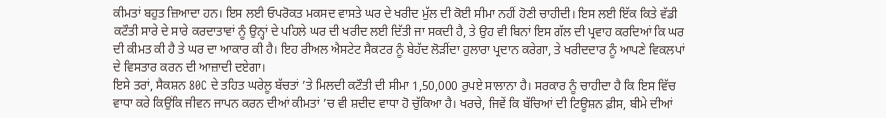ਕੀਮਤਾਂ ਬਹੁਤ ਜ਼ਿਆਦਾ ਹਨ। ਇਸ ਲਈ ਓਪਰੋਕਤ ਮਕਸਦ ਵਾਸਤੇ ਘਰ ਦੇ ਖਰੀਦ ਮੁੱਲ ਦੀ ਕੋਈ ਸੀਮਾ ਨਹੀਂ ਹੋਣੀ ਚਾਹੀਦੀ। ਇਸ ਲਈ ਇੱਕ ਕਿਤੇ ਵੱਡੀ ਕਟੌਤੀ ਸਾਰੇ ਦੇ ਸਾਰੇ ਕਰਦਾਤਾਵਾਂ ਨੂੰ ਉਨ੍ਹਾਂ ਦੇ ਪਹਿਲੇ ਘਰ ਦੀ ਖਰੀਦ ਲਈ ਦਿੱਤੀ ਜਾ ਸਕਦੀ ਹੈ, ਤੇ ਉਹ ਵੀ ਬਿਨਾਂ ਇਸ ਗੱਲ ਦੀ ਪ੍ਰਵਾਹ ਕਰਦਿਆਂ ਕਿ ਘਰ ਦੀ ਕੀਮਤ ਕੀ ਹੈ ਤੇ ਘਰ ਦਾ ਆਕਾਰ ਕੀ ਹੈ। ਇਹ ਰੀਅਲ ਐਸਟੇਟ ਸੈਕਟਰ ਨੂੰ ਬੇਹੱਦ ਲੋੜੀਂਦਾ ਹੁਲਾਰਾ ਪ੍ਰਦਾਨ ਕਰੇਗਾ, ਤੇ ਖਰੀਦਦਾਰ ਨੂੰ ਆਪਣੇ ਵਿਕਲਪਾਂ ਦੇ ਵਿਸਤਾਰ ਕਰਨ ਦੀ ਆਜ਼ਾਦੀ ਦਏਗਾ।
ਇਸੇ ਤਰਾਂ, ਸੈਕਸ਼ਨ 80C ਦੇ ਤਹਿਤ ਘਰੇਲੂ ਬੱਚਤਾਂ ’ਤੇ ਮਿਲਦੀ ਕਟੌਤੀ ਦੀ ਸੀਮਾ 1,50,000 ਰੁਪਏ ਸਾਲਾਨਾ ਹੈ। ਸਰਕਾਰ ਨੂੰ ਚਾਹੀਦਾ ਹੈ ਕਿ ਇਸ ਵਿੱਚ ਵਾਧਾ ਕਰੇ ਕਿਉਂਕਿ ਜੀਵਨ ਜਾਪਨ ਕਰਨ ਦੀਆਂ ਕੀਮਤਾਂ ’ਚ ਵੀ ਸ਼ਦੀਦ ਵਾਧਾ ਹੋ ਚੁੱਕਿਆ ਹੈ। ਖਰਚੇ, ਜਿਵੇਂ ਕਿ ਬੱਚਿਆਂ ਦੀ ਟਿਊਸ਼ਨ ਫ਼ੀਸ, ਬੀਮੇ ਦੀਆਂ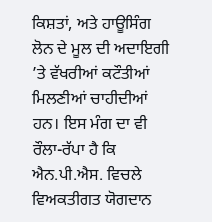ਕਿਸ਼ਤਾਂ, ਅਤੇ ਹਾਊਸਿੰਗ ਲੋਨ ਦੇ ਮੂਲ ਦੀ ਅਦਾਇਗੀ ’ਤੇ ਵੱਖਰੀਆਂ ਕਟੌਤੀਆਂ ਮਿਲਣੀਆਂ ਚਾਹੀਦੀਆਂ ਹਨ। ਇਸ ਮੰਗ ਦਾ ਵੀ ਰੌਲਾ-ਰੱਪਾ ਹੈ ਕਿ ਐਨ.ਪੀ.ਐਸ. ਵਿਚਲੇ ਵਿਅਕਤੀਗਤ ਯੋਗਦਾਨ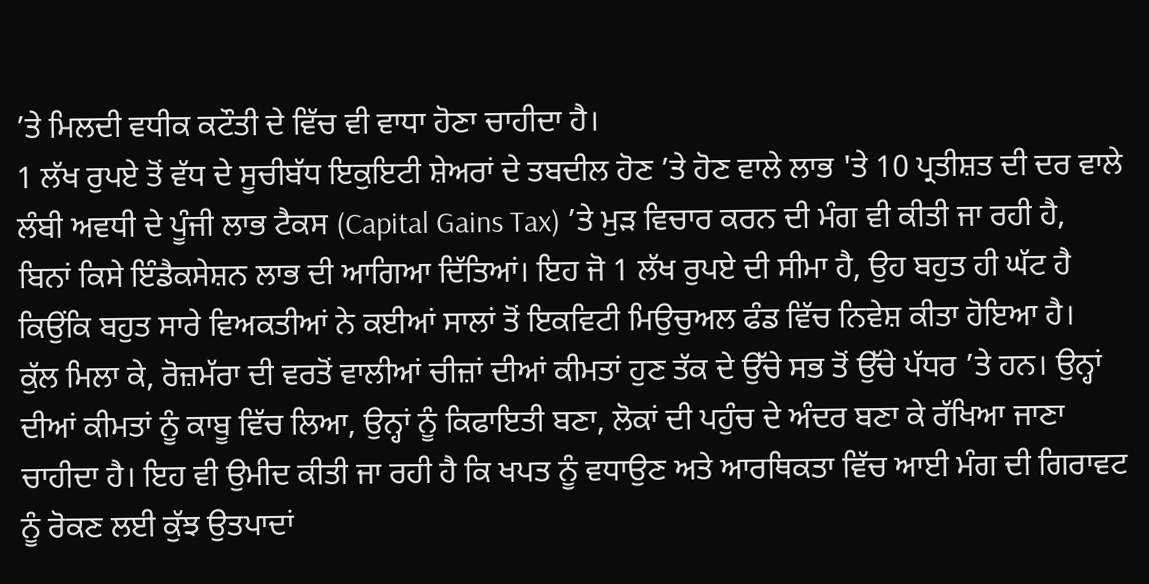’ਤੇ ਮਿਲਦੀ ਵਧੀਕ ਕਟੌਤੀ ਦੇ ਵਿੱਚ ਵੀ ਵਾਧਾ ਹੋਣਾ ਚਾਹੀਦਾ ਹੈ।
1 ਲੱਖ ਰੁਪਏ ਤੋਂ ਵੱਧ ਦੇ ਸੂਚੀਬੱਧ ਇਕੁਇਟੀ ਸ਼ੇਅਰਾਂ ਦੇ ਤਬਦੀਲ ਹੋਣ ’ਤੇ ਹੋਣ ਵਾਲੇ ਲਾਭ 'ਤੇ 10 ਪ੍ਰਤੀਸ਼ਤ ਦੀ ਦਰ ਵਾਲੇ ਲੰਬੀ ਅਵਧੀ ਦੇ ਪੂੰਜੀ ਲਾਭ ਟੈਕਸ (Capital Gains Tax) ’ਤੇ ਮੁੜ ਵਿਚਾਰ ਕਰਨ ਦੀ ਮੰਗ ਵੀ ਕੀਤੀ ਜਾ ਰਹੀ ਹੈ, ਬਿਨਾਂ ਕਿਸੇ ਇੰਡੈਕਸੇਸ਼ਨ ਲਾਭ ਦੀ ਆਗਿਆ ਦਿੱਤਿਆਂ। ਇਹ ਜੋ 1 ਲੱਖ ਰੁਪਏ ਦੀ ਸੀਮਾ ਹੈ, ਉਹ ਬਹੁਤ ਹੀ ਘੱਟ ਹੈ ਕਿਉਂਕਿ ਬਹੁਤ ਸਾਰੇ ਵਿਅਕਤੀਆਂ ਨੇ ਕਈਆਂ ਸਾਲਾਂ ਤੋਂ ਇਕਵਿਟੀ ਮਿਉਚੁਅਲ ਫੰਡ ਵਿੱਚ ਨਿਵੇਸ਼ ਕੀਤਾ ਹੋਇਆ ਹੈ।
ਕੁੱਲ ਮਿਲਾ ਕੇ, ਰੋਜ਼ਮੱਰਾ ਦੀ ਵਰਤੋਂ ਵਾਲੀਆਂ ਚੀਜ਼ਾਂ ਦੀਆਂ ਕੀਮਤਾਂ ਹੁਣ ਤੱਕ ਦੇ ਉੱਚੇ ਸਭ ਤੋਂ ਉੱਚੇ ਪੱਧਰ ’ਤੇ ਹਨ। ਉਨ੍ਹਾਂ ਦੀਆਂ ਕੀਮਤਾਂ ਨੂੰ ਕਾਬੂ ਵਿੱਚ ਲਿਆ, ਉਨ੍ਹਾਂ ਨੂੰ ਕਿਫਾਇਤੀ ਬਣਾ, ਲੋਕਾਂ ਦੀ ਪਹੁੰਚ ਦੇ ਅੰਦਰ ਬਣਾ ਕੇ ਰੱਖਿਆ ਜਾਣਾ ਚਾਹੀਦਾ ਹੈ। ਇਹ ਵੀ ਉਮੀਦ ਕੀਤੀ ਜਾ ਰਹੀ ਹੈ ਕਿ ਖਪਤ ਨੂੰ ਵਧਾਉਣ ਅਤੇ ਆਰਥਿਕਤਾ ਵਿੱਚ ਆਈ ਮੰਗ ਦੀ ਗਿਰਾਵਟ ਨੂੰ ਰੋਕਣ ਲਈ ਕੁੱਝ ਉਤਪਾਦਾਂ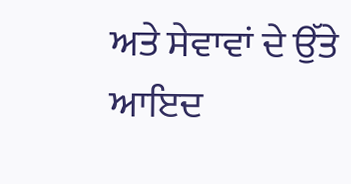ਅਤੇ ਸੇਵਾਵਾਂ ਦੇ ਉੱਤੇ ਆਇਦ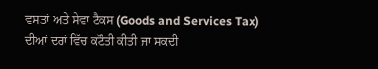ਵਸਤਾਂ ਅਤੇ ਸੇਵਾ ਟੈਕਸ (Goods and Services Tax) ਦੀਆਂ ਦਰਾਂ ਵਿੱਚ ਕਟੌਤੀ ਕੀਤੀ ਜਾ ਸਕਦੀ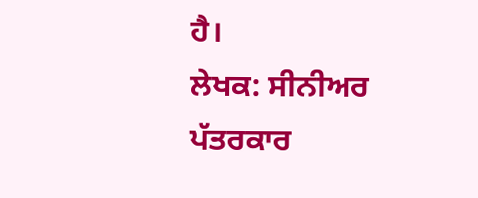ਹੈ।
ਲੇਖਕ: ਸੀਨੀਅਰ ਪੱਤਰਕਾਰ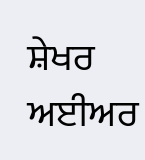ਸ਼ੇਖਰ ਅਈਅਰ